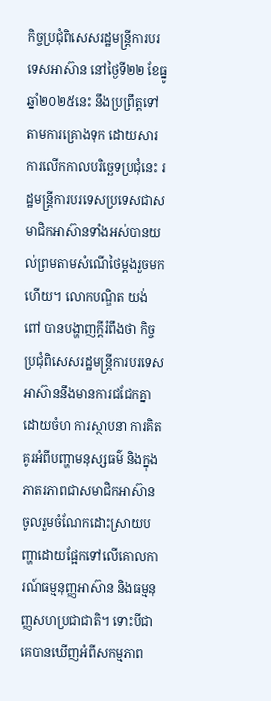កិច្ចប្រជុំពិសេសរដ្ឋមន្ត្រីការបរទេសអាស៊ាន នៅថ្ងៃទី២២ ខែធ្នូ ឆ្នាំ២០២៥នេះ នឹងប្រព្រឹត្តទៅតាមការគ្រោងទុក ដោយសារការលើកកាលបរិច្ឆេទប្រជុំនេះ រដ្ឋមន្ត្រីការបរទេសប្រទេសជាសមាជិកអាស៊ានទាំងអស់បានយល់ព្រមតាមសំណើថៃម្ដងរួចមកហើយ។ លោកបណ្ឌិត យង់ ពៅ បានបង្ហាញក្ដីរំពឹងថា កិច្ចប្រជុំពិសេសរដ្ឋមន្ត្រីការបរទេសអាស៊ាននឹងមានការជជែកគ្នាដោយចំហ ការស្ថាបនា ការគិតគូរអំពីបញ្ហាមនុស្សធម៌ និងក្នុងភាតរភាពជាសមាជិកអាស៊ាន ចូលរួមចំណែកដោះស្រាយបញ្ហាដោយផ្អែកទៅលើគោលការណ៍ធម្មនុញ្ញអាស៊ាន និងធម្មនុញ្ញសហប្រជាជាតិ។ ទោះបីជាគេបានឃើញអំពីសកម្មភាព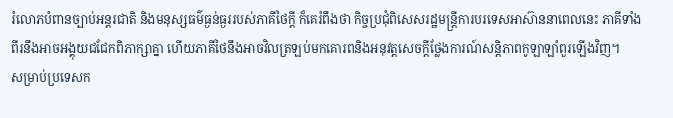រំលោភបំពានច្បាប់អន្តរជាតិ និងមនុស្សធម៌ធ្ងន់ធ្ងររបស់ភាគីថៃក្ដី ក៏គេរំពឹងថា កិច្ចប្រជុំពិសេសរដ្ឋមន្ត្រីការបរទេសអាស៊ាននាពេលនេះ ភាគីទាំងពីរនឹងអាចអង្គុយជជែកពិភាក្សាគ្នា ហើយភាគីថៃនឹងអាចវិលត្រឡប់មកគោរពនិងអនុវត្តសេចក្ដីថ្លែងការណ៍សន្តិភាពកូឡាឡាំពួរឡើងវិញ។
សម្រាប់ប្រទេសក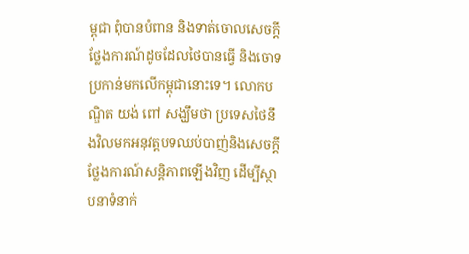ម្ពុជា ពុំបានបំពាន និងទាត់ចោលសេចក្ដីថ្លែងការណ៍ដូចដែលថៃបានធ្វើ និងចោទប្រកាន់មកលើកម្ពុជានោះទេ។ លោកបណ្ឌិត យង់ ពៅ សង្ឃឹមថា ប្រទេសថៃនឹងវិលមកអនុវត្តបទឈប់បាញ់និងសេចក្ដីថ្លែងការណ៍សន្តិភាពឡើងវិញ ដើម្បីស្ថាបនាទំនាក់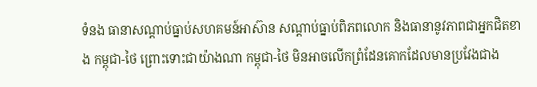ទំនង ធានាសណ្ដាប់ធ្នាប់សហគមន៍អាស៊ាន សណ្ដាប់ធ្នាប់ពិភពលោក និងធានានូវភាពជាអ្នកជិតខាង កម្ពុជា-ថៃ ព្រោះទោះជាយ៉ាងណា កម្ពុជា-ថៃ មិនអាចលើកព្រំដែនគោកដែលមានប្រវែងជាង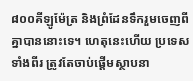៨០០គីឡូម៉ែត្រ និងព្រំដែនទឹករួមចេញពីគ្នាបាននោះទេ។ ហេតុនេះហើយ ប្រទេសទាំងពីរ ត្រូវតែចាប់ផ្ដើមស្ថាបនា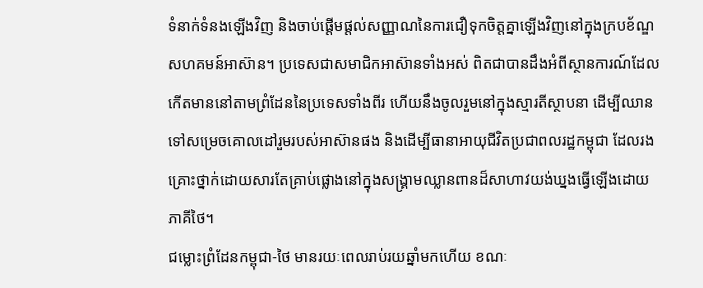ទំនាក់ទំនងឡើងវិញ និងចាប់ផ្ដើមផ្ដល់សញ្ញាណនៃការជឿទុកចិត្តគ្នាឡើងវិញនៅក្នុងក្របខ័ណ្ឌសហគមន៍អាស៊ាន។ ប្រទេសជាសមាជិកអាស៊ានទាំងអស់ ពិតជាបានដឹងអំពីស្ថានការណ៍ដែលកើតមាននៅតាមព្រំដែននៃប្រទេសទាំងពីរ ហើយនឹងចូលរួមនៅក្នុងស្មារតីស្ថាបនា ដើម្បីឈានទៅសម្រេចគោលដៅរួមរបស់អាស៊ានផង និងដើម្បីធានាអាយុជីវិតប្រជាពលរដ្ឋកម្ពុជា ដែលរងគ្រោះថ្នាក់ដោយសារតែគ្រាប់ផ្លោងនៅក្នុងសង្គ្រាមឈ្លានពានដ៏សាហាវយង់ឃ្នងធ្វើឡើងដោយភាគីថៃ។
ជម្លោះព្រំដែនកម្ពុជា-ថៃ មានរយៈពេលរាប់រយឆ្នាំមកហើយ ខណៈ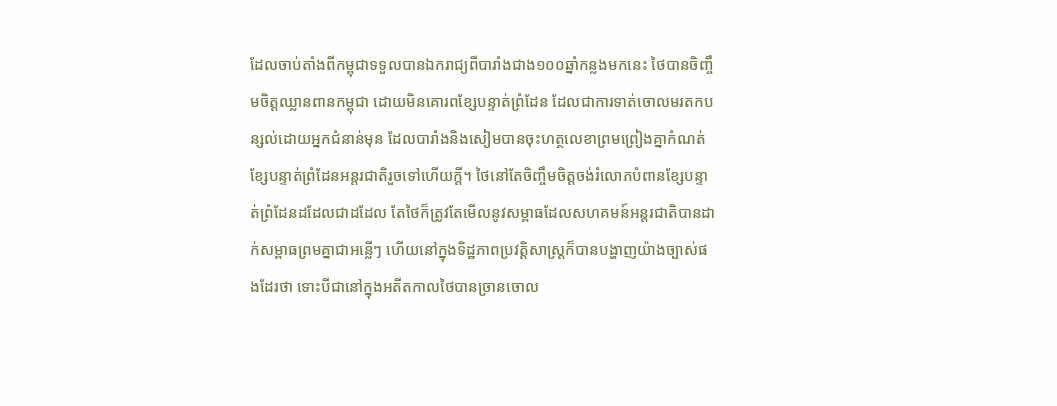ដែលចាប់តាំងពីកម្ពុជាទទួលបានឯករាជ្យពីបារាំងជាង១០០ឆ្នាំកន្លងមកនេះ ថៃបានចិញ្ចឹមចិត្តឈ្លានពានកម្ពុជា ដោយមិនគោរពខ្សែបន្ទាត់ព្រំដែន ដែលជាការទាត់ចោលមរតកបន្សល់ដោយអ្នកជំនាន់មុន ដែលបារាំងនិងសៀមបានចុះហត្ថលេខាព្រមព្រៀងគ្នាកំណត់ខ្សែបន្ទាត់ព្រំដែនអន្តរជាតិរួចទៅហើយក្ដី។ ថៃនៅតែចិញ្ចឹមចិត្តចង់រំលោភបំពានខ្សែបន្ទាត់ព្រំដែនដដែលជាដដែល តែថៃក៏ត្រូវតែមើលនូវសម្ពាធដែលសហគមន៍អន្តរជាតិបានដាក់សម្ពាធព្រមគ្នាជាអន្លើៗ ហើយនៅក្នុងទិដ្ឋភាពប្រវត្តិសាស្ត្រក៏បានបង្ហាញយ៉ាងច្បាស់ផងដែរថា ទោះបីជានៅក្នុងអតីតកាលថៃបានច្រានចោល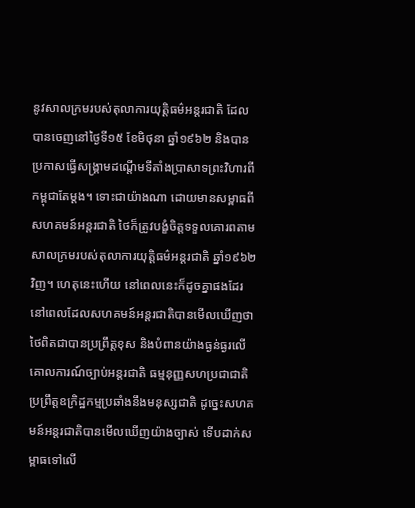នូវសាលក្រមរបស់តុលាការយុត្តិធម៌អន្តរជាតិ ដែលបានចេញនៅថ្ងៃទី១៥ ខែមិថុនា ឆ្នាំ១៩៦២ និងបានប្រកាសធ្វើសង្គ្រាមដណ្ដើមទីតាំងប្រាសាទព្រះវិហារពីកម្ពុជាតែម្ដង។ ទោះជាយ៉ាងណា ដោយមានសម្ពាធពីសហគមន៍អន្តរជាតិ ថៃក៏ត្រូវបង្ខំចិត្តទទួលគោរពតាមសាលក្រមរបស់តុលាការយុត្តិធម៌អន្តរជាតិ ឆ្នាំ១៩៦២វិញ។ ហេតុនេះហើយ នៅពេលនេះក៏ដូចគ្នាផងដែរ នៅពេលដែលសហគមន៍អន្តរជាតិបានមើលឃើញថាថៃពិតជាបានប្រព្រឹត្តខុស និងបំពានយ៉ាងធ្ងន់ធ្ងរលើគោលការណ៍ច្បាប់អន្តរជាតិ ធម្មនុញ្ញសហប្រជាជាតិ ប្រព្រឹត្តឧក្រិដ្ឋកម្មប្រឆាំងនឹងមនុស្សជាតិ ដូច្នេះសហគមន៍អន្តរជាតិបានមើលឃើញយ៉ាងច្បាស់ ទើបដាក់សម្ពាធទៅលើ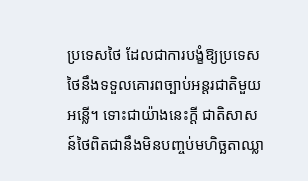ប្រទេសថៃ ដែលជាការបង្ខំឱ្យប្រទេសថៃនឹងទទួលគោរពច្បាប់អន្តរជាតិមួយអន្លើ។ ទោះជាយ៉ាងនេះក្ដី ជាតិសាសន៍ថៃពិតជានឹងមិនបញ្ចប់មហិច្ឆតាឈ្លា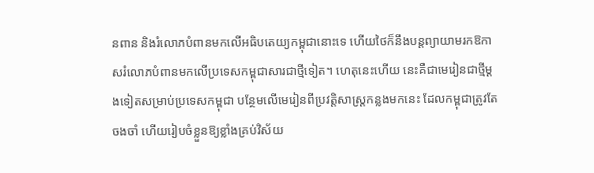នពាន និងរំលោភបំពានមកលើអធិបតេយ្យកម្ពុជានោះទេ ហើយថៃក៏នឹងបន្តព្យាយាមរកឱកាសរំលោភបំពានមកលើប្រទេសកម្ពុជាសារជាថ្មីទៀត។ ហេតុនេះហើយ នេះគឺជាមេរៀនជាថ្មីម្ដងទៀតសម្រាប់ប្រទេសកម្ពុជា បន្ថែមលើមេរៀនពីប្រវត្តិសាស្ត្រកន្លងមកនេះ ដែលកម្ពុជាត្រូវតែចងចាំ ហើយរៀបចំខ្លួនឱ្យខ្លាំងគ្រប់វិស័យ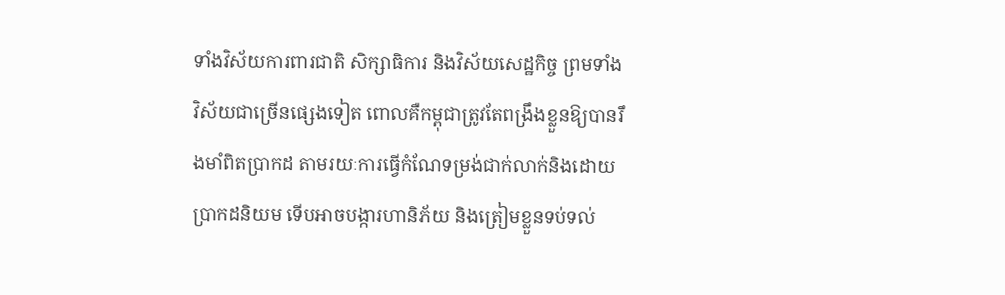ទាំងវិស័យការពារជាតិ សិក្សាធិការ និងវិស័យសេដ្ឋកិច្ច ព្រមទាំងវិស័យជាច្រើនផ្សេងទៀត ពោលគឺកម្ពុជាត្រូវតែពង្រឹងខ្លួនឱ្យបានរឹងមាំពិតប្រាកដ តាមរយៈការធ្វើកំណែទម្រង់ជាក់លាក់និងដោយប្រាកដនិយម ទើបអាចបង្ការហានិភ័យ និងត្រៀមខ្លួនទប់ទល់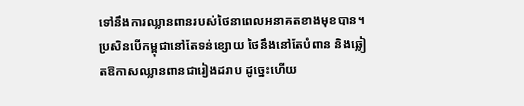ទៅនឹងការឈ្លានពានរបស់ថៃនាពេលអនាគតខាងមុខបាន។ ប្រសិនបើកម្ពុជានៅតែទន់ខ្សោយ ថៃនឹងនៅតែបំពាន និងឆ្លៀតឱកាសឈ្លានពានជារៀងដរាប ដូច្នេះហើយ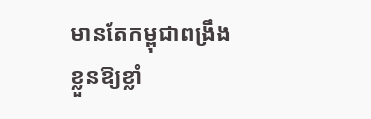មានតែកម្ពុជាពង្រឹងខ្លួនឱ្យខ្លាំ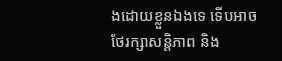ងដោយខ្លួនឯងទេ ទើបអាចថែរក្សាសន្តិភាព និង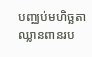បញ្ឈប់មហិច្ឆតាឈ្លានពានរប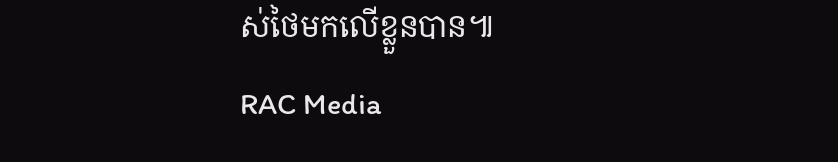ស់ថៃមកលើខ្លួនបាន៕
RAC Media